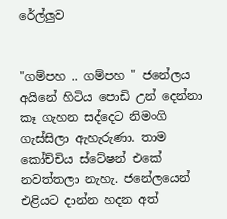රේල්ලුව


"ගම්පහ .. ගම්පහ " ජනේලය අයිනේ හිටිය පොඩි උන් දෙන්නා කෑ ගැහන සද්දෙට නිමංගි ගැස්සිලා ඇහැරුණා. තාම කෝච්චිය ස්ටේෂන් එකේ නවත්තලා නැහැ. ජනේලයෙන් එළියට දාන්න හදන අත්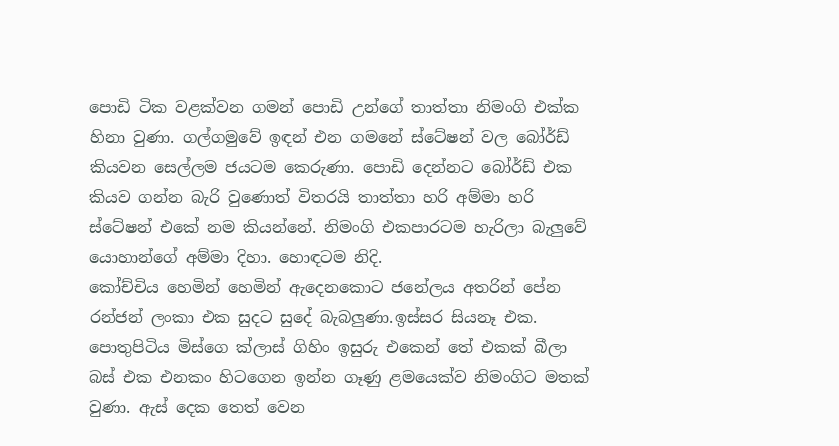පොඩි ටික වළක්වන ගමන් පොඩි උන්ගේ තාත්තා නිමංගි එක්ක හිනා වුණා. ගල්ගමුවේ ඉඳන් එන ගමනේ ස්ටේෂන් වල බෝර්ඩ් කියවන සෙල්ලම ජයටම කෙරුණා. පොඩි දෙන්නට බෝර්ඩ් එක කියව ගන්න බැරි වුණොත් විතරයි තාත්තා හරි අම්මා හරි ස්ටේෂන් එකේ නම කියන්නේ. නිමංගි එකපාරටම හැරිලා බැලුවේ යොහාන්ගේ අම්මා දිහා. හොඳටම නිදි.
කෝච්චිය හෙමින් හෙමින් ඇදෙනකොට ජනේලය අතරින් පේන රන්ජන් ලංකා එක සුදට සුදේ බැබලුණා.ඉස්සර සියනෑ එක. පොතුපිටිය මිස්ගෙ ක්ලාස් ගිහිං ඉසුරු එකෙන් තේ එකක් බීලා බස් එක එනකං හිටගෙන ඉන්න ගෑණු ළමයෙක්ව නිමංගිට මතක් වුණා. ඇස් දෙක තෙත් වෙන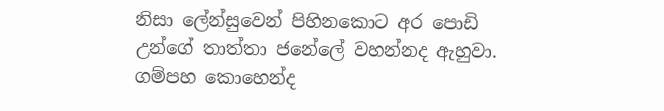නිසා ලේන්සුවෙන් පිහිනකොට අර පොඩි උන්ගේ තාත්තා ජනේලේ වහන්නද ඇහුවා. ගම්පහ කොහෙන්ද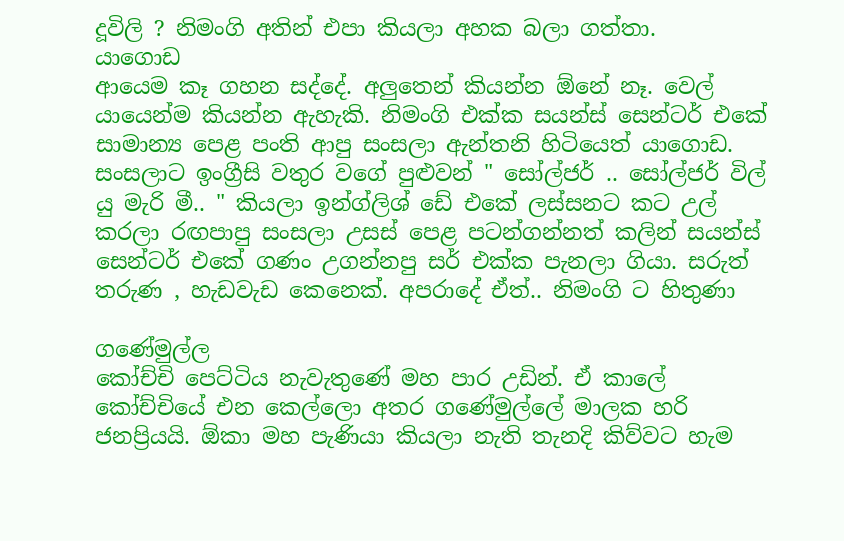දූවිලි ? නිමංගි අතින් එපා කියලා අහක බලා ගත්තා.
යාගොඩ
ආයෙම කෑ ගහන සද්දේ. අලුතෙන් කියන්න ඕනේ නෑ. වෙල් යායෙන්ම කියන්න ඇහැකි. නිමංගි එක්ක සයන්ස් සෙන්ටර් එකේ සාමාන්‍ය පෙළ පංති ආපු සංසලා ඇන්තනි හිටියෙත් යාගොඩ. සංසලාට ඉංග්‍රීසි වතුර වගේ පුළුවන් " සෝල්ජර් .. සෝල්ජර් විල් යු මැරි මී.. " කියලා ඉන්ග්ලිශ් ඩේ එකේ ලස්සනට කට උල් කරලා රඟපාපු සංසලා උසස් පෙළ පටන්ගන්නත් කලින් සයන්ස් සෙන්ටර් එකේ ගණං උගන්නපු සර් එක්ක පැනලා ගියා. සරුත් තරුණ , හැඩවැඩ කෙනෙක්. අපරාදේ ඒත්.. නිමංගි ට හිතුණා

ගණේමුල්ල
කෝච්චි පෙට්ටිය නැවැතුණේ මහ පාර උඩින්. ඒ කාලේ කෝච්චියේ එන කෙල්ලො අතර ගණේමුල්ලේ මාලක හරි ජනප්‍රියයි. ඕකා මහ පැණියා කියලා නැති තැනදි කිව්වට හැම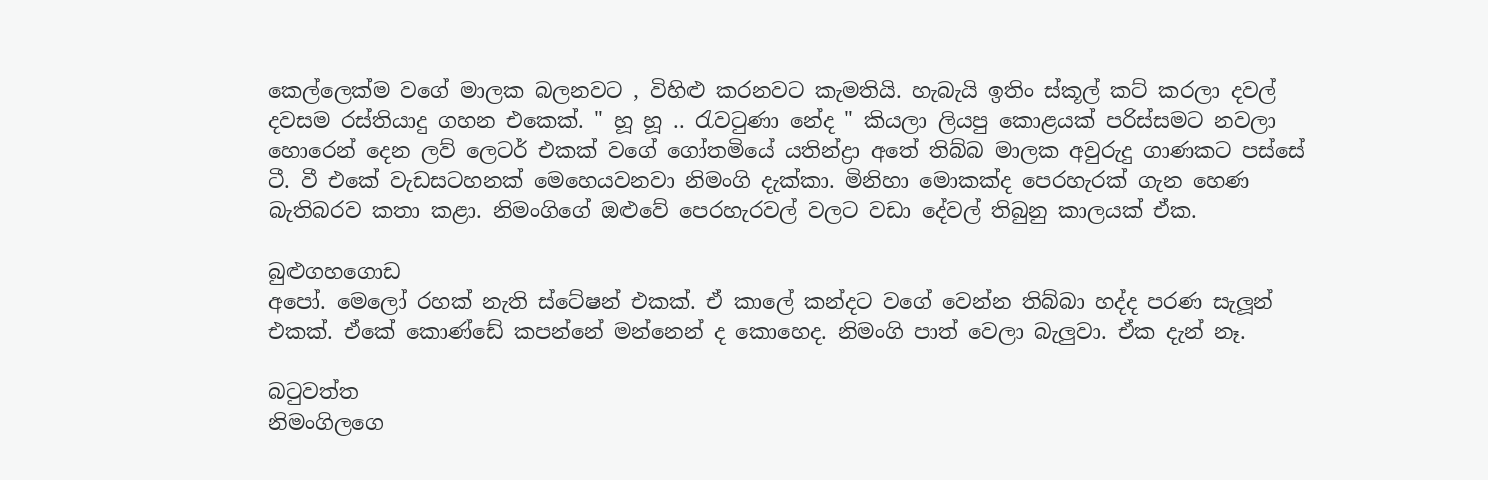කෙල්ලෙක්ම වගේ මාලක බලනවට , විහිළු කරනවට කැමතියි. හැබැයි ඉතිං ස්කූල් කට් කරලා දවල් දවසම රස්තියාදු ගහන එකෙක්. " හූ හූ .. රැවටුණා නේද " කියලා ලියපු කොළයක් පරිස්සමට නවලා හොරෙන් දෙන ලව් ලෙටර් එකක් වගේ ගෝතමියේ යතින්ද්‍රා අතේ තිබ්බ මාලක අවුරුදු ගාණකට පස්සේ ටී. වී එකේ වැඩසටහනක් මෙහෙයවනවා නිමංගි දැක්කා. මිනිහා මොකක්ද පෙරහැරක් ගැන හෙණ බැතිබරව කතා කළා. නිමංගිගේ ඔළුවේ පෙරහැරවල් වලට වඩා දේවල් තිබුනු කාලයක් ඒක.

බුළුගහගොඩ
අපෝ. මෙලෝ රහක් නැති ස්ටේෂන් එකක්. ඒ කාලේ කන්දට වගේ වෙන්න තිබ්බා හද්ද පරණ සැලූන් එකක්. ඒකේ කොණ්ඩේ කපන්නේ මන්නෙන් ද කොහෙද. නිමංගි පාත් වෙලා බැලුවා. ඒක දැන් නෑ.

බටුවත්ත
නිමංගිලගෙ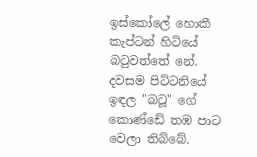ඉස්කෝලේ හොකී කැප්ටන් හිටියේ බටුවත්තේ නේ. දවසම පිට්ටනියේ ඉඳල "බටූ" ගේ කොණ්ඩේ තඹ පාට වෙලා තිබ්බේ.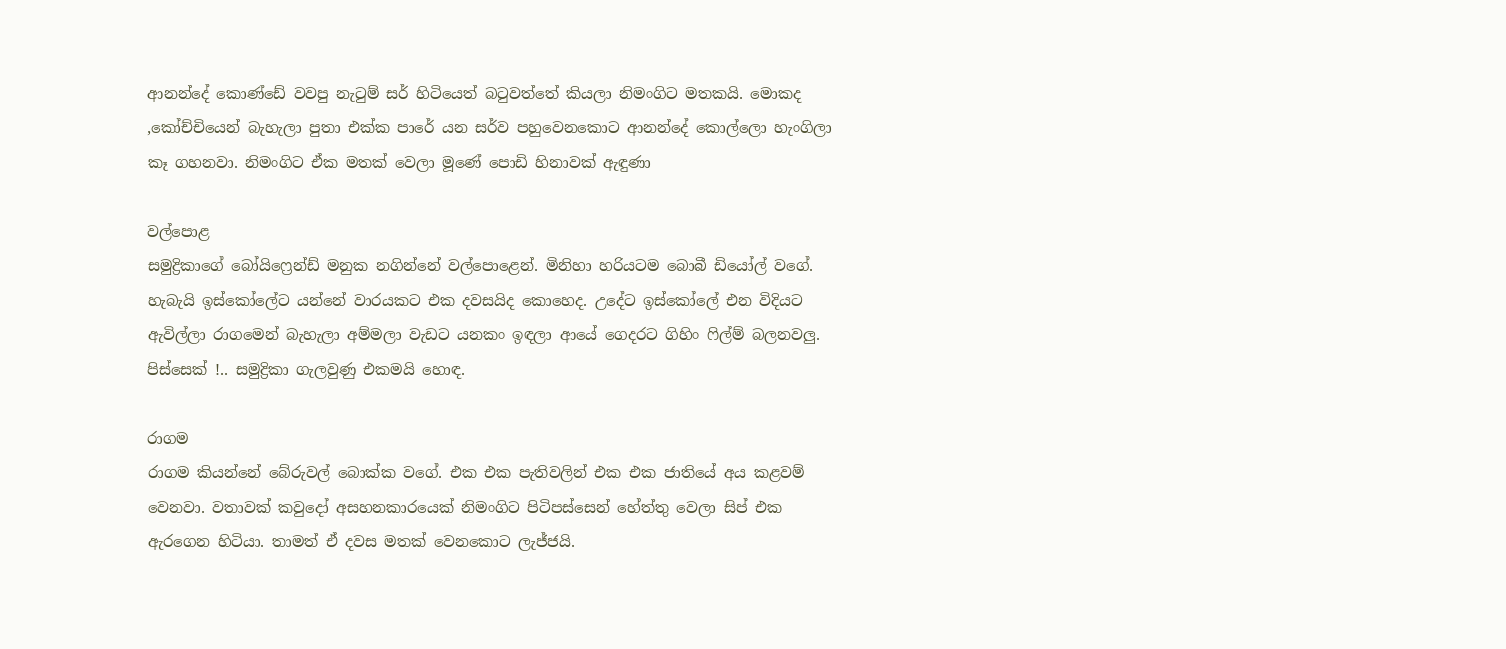ආනන්දේ කොණ්ඩේ වවපු නැටුම් සර් හිටියෙත් බටුවත්තේ කියලා නිමංගිට මතකයි. මොකද ,කෝච්චියෙන් බැහැලා පුතා එක්ක පාරේ යන සර්ව පහුවෙනකොට ආනන්දේ කොල්ලො හැංගිලා කෑ ගහනවා. නිමංගිට ඒක මතක් වෙලා මූණේ පොඩි හිනාවක් ඇඳුණා

වල්පොළ
සමුද්‍රිකාගේ බෝයිෆ්‍රෙන්ඩ් මනුක නගින්නේ වල්පොළෙන්. මිනිහා හරියටම බොබී ඩියෝල් වගේ. හැබැයි ඉස්කෝලේට යන්නේ වාරයකට එක දවසයිද කොහෙද. උදේට ඉස්කෝලේ එන විදියට ඇවිල්ලා රාගමෙන් බැහැලා අම්මලා වැඩට යනකං ඉඳලා ආයේ ගෙදරට ගිහිං ෆිල්ම් බලනවලු. පිස්සෙක් !.. සමුද්‍රිකා ගැලවුණු එකමයි හොඳ.

රාගම
රාගම කියන්නේ බේරුවල් බොක්ක වගේ. එක එක පැතිවලින් එක එක ජාතියේ අය කළවම් වෙනවා. වතාවක් කවුදෝ අසහනකාරයෙක් නිමංගිට පිටිපස්සෙන් හේත්තු වෙලා සිප් එක ඇරගෙන හිටියා. තාමත් ඒ දවස මතක් වෙනකොට ලැජ්ජයි.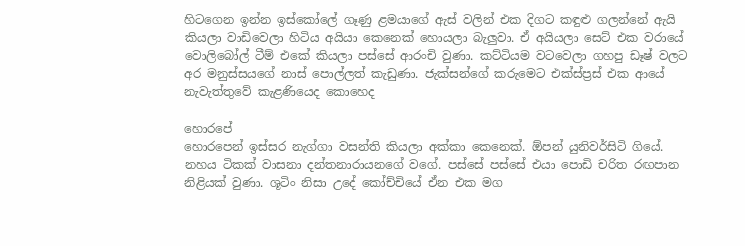හිටගෙන ඉන්න ඉස්කෝලේ ගෑණු ළමයාගේ ඇස් වලින් එක දිගට කඳුළු ගලන්නේ ඇයි කියලා වාඩිවෙලා හිටිය අයියා කෙනෙක් හොයලා බැලුවා. ඒ අයියලා සෙට් එක වරායේ වොලිබෝල් ටීම් එකේ කියලා පස්සේ ආරංචි වුණා. කට්ටියම වටවෙලා ගහපු ඩෑෂ් වලට අර මනුස්සයගේ නාස් පොල්ලත් කැඩුණා. ජැක්සන්ගේ කරුමෙට එක්ස්ප්‍රස් එක ආයේ නැවැත්තුවේ කැළණියෙද කොහෙද

හොරපේ
හොරපෙන් ඉස්සර නැග්ගා වසන්ති කියලා අක්කා කෙනෙක්. ඕපන් යුනිවර්සිටි ගියේ. නහය ටිකක් වාසනා දන්තනාරායනගේ වගේ. පස්සේ පස්සේ එයා පොඩි චරිත රඟපාන නිළියක් වුණා. ශූටිං නිසා උදේ කෝච්චියේ ඒන එක මග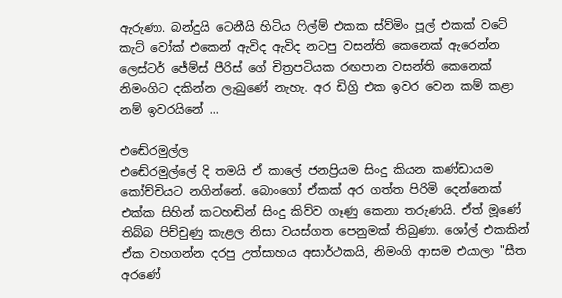ඇරුණා. බන්දුයි ටෙනීයි හිටිය ෆිල්ම් එකක ස්ව්මිං පූල් එකක් වටේ කැට් වෝක් එකෙන් ඇවිද ඇවිද නටපු වසන්ති කෙනෙක් ඇරෙන්න ලෙස්ටර් ජේම්ස් පීරිස් ගේ චිත්‍රපටියක රඟපාන වසන්ති කෙනෙක් නිමංගිට දකින්න ලැබුණේ නැහැ. අර ඩිග්‍රි එක ඉවර වෙන කම් කළා නම් ඉවරයිනේ ...

එඬේරමුල්ල
එඬේරමුල්ලේ දි තමයි ඒ කාලේ ජනප්‍රියම සිංදු කියන කණ්ඩායම කෝච්චියට නගින්නේ. බොංගෝ ඒකක් අර ගත්ත පිරිමි දෙන්නෙක් එක්ක සිහින් කටහඬින් සිංදු කිව්ව ගෑණු කෙනා තරුණයි. ඒත් මූණේ තිබ්බ පිච්චුණු කැළල නිසා වයස්ගත පෙනුමක් තිබුණා. ශෝල් එකකින් ඒක වහගන්න දරපු උත්සාහය අසාර්ථකයි, නිමංගි ආසම එයාලා "සීත අරණේ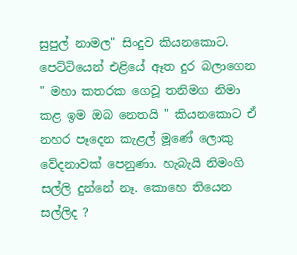සුපුල් නාමල" සිංදුව කියනකොට. පෙට්ටියෙන් එළියේ ඈත දුර බලාගෙන " මහා කතරක ගෙවූ තනිමග නිමා කළ ඉම ඔබ නෙතයි " කියනකොට ඒ නහර පෑදෙන කැළල් මූණේ ලොකු වේදනාවක් පෙනුණා. හැබැයි නිමංගි සල්ලි දුන්නේ නෑ. කොහෙ තියෙන සල්ලිද ?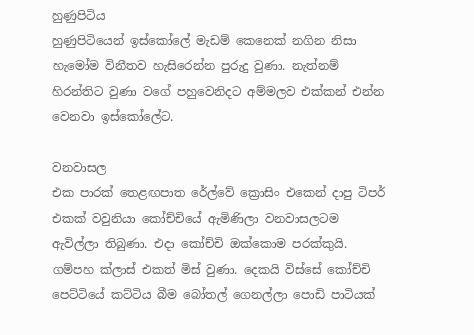හුණුපිටිය
හුණුපිටියෙන් ඉස්කෝලේ මැඩම් කෙනෙක් නගින නිසා හැමෝම විනීතව හැසිරෙන්න පුරුදු වුණා. නැත්නම් හිරන්තිට වුණා වගේ පහුවෙනිදට අම්මලව එක්කන් එන්න වෙනවා ඉස්කෝලේට.

වනවාසල
එක පාරක් තෙළඟපාත රේල්වේ ක්‍රොසිං එකෙන් දාපු ටිපර් එකක් වවුනියා කෝච්චියේ ඇමිණිලා වනවාසලටම ඇවිල්ලා තිබුණා. එදා කෝච්චි ඔක්කොම පරක්කුයි. ගම්පහ ක්ලාස් එකත් මිස් වුණා. දෙකයි විස්සේ කෝච්චි පෙට්ටියේ කට්ටිය බීම බෝතල් ගෙනල්ලා පොඩි පාටියක්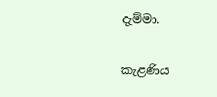දැම්මා.

කැළණිය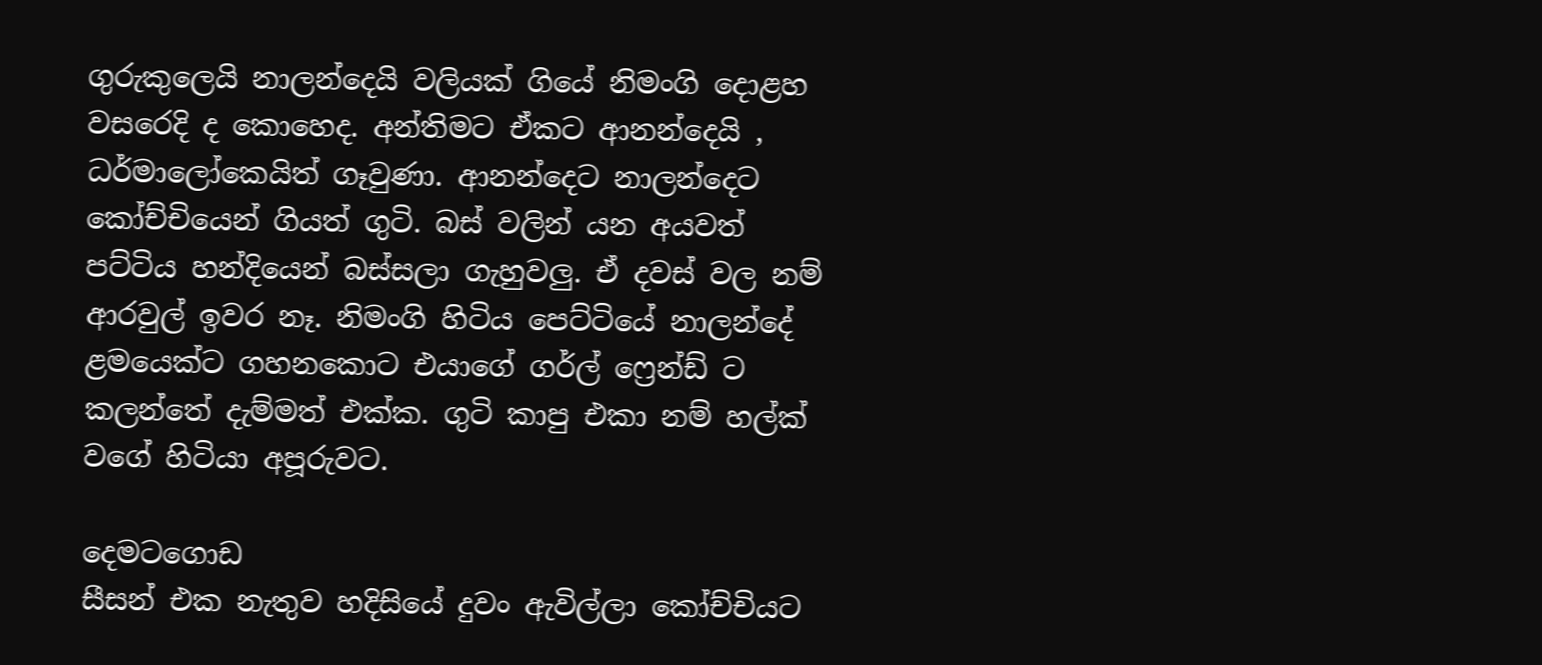ගුරුකුලෙයි නාලන්දෙයි වලියක් ගියේ නිමංගි දොළහ වසරෙදි ද කොහෙද. අන්තිමට ඒකට ආනන්දෙයි , ධර්මාලෝකෙයිත් ගෑවුණා. ආනන්දෙට නාලන්දෙට කෝච්චියෙන් ගියත් ගුටි. බස් වලින් යන අයවත් පට්ටිය හන්දියෙන් බස්සලා ගැහුවලු. ඒ දවස් වල නම් ආරවුල් ඉවර නෑ. නිමංගි හිටිය පෙට්ටියේ නාලන්දේ ළමයෙක්ට ගහනකොට එයාගේ ගර්ල් ෆ්‍රෙන්ඩ් ට කලන්තේ දැම්මත් එක්ක. ගුටි කාපු එකා නම් හල්ක් වගේ හිටියා අපූරුවට.

දෙමටගොඩ
සීසන් එක නැතුව හදිසියේ දුවං ඇවිල්ලා කෝච්චියට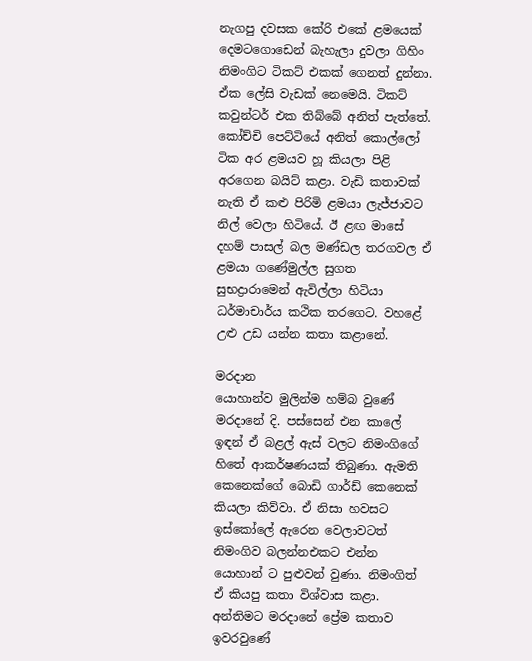නැගපු දවසක කේරි එකේ ළමයෙක් දෙමටගොඩෙන් බැහැලා දුවලා ගිහිං නිමංගිට ටිකට් එකක් ගෙනත් දුන්නා. ඒක ලේසි වැඩක් නෙමෙයි. ටිකට් කවුන්ටර් එක තිබ්බේ අනිත් පැත්තේ. කෝච්චි පෙට්ටියේ අනිත් කොල්ලෝ ටික අර ළමයව හූ කියලා පිළි අරගෙන බයිට් කළා. වැඩි කතාවක් නැති ඒ කළු පිරිමි ළමයා ලැජ්ජාවට නිල් වෙලා හිටියේ. ඊ ළඟ මාසේ දහම් පාසල් බල මණ්ඩල තරගවල ඒ ළමයා ගණේමුල්ල සුගත සුභද්‍රාරාමෙන් ඇවිල්ලා හිටියා ධර්මාචාර්ය කථික තරගෙට. වහළේ උළු උඩ යන්න කතා කළානේ.

මරදාන
යොහාන්ව මුලින්ම හම්බ වුණේ මරදානේ දි. පස්සෙන් එන කාලේ ඉඳන් ඒ බළල් ඇස් වලට නිමංගිගේ හිතේ ආකර්ෂණයක් තිබුණා. ඇමති කෙනෙක්ගේ බොඩි ගාර්ඩ් කෙනෙක් කියලා කිව්වා. ඒ නිසා හවසට ඉස්කෝලේ ඇරෙන වෙලාවටත් නිමංගිව බලන්නඑකට එන්න යොහාන් ට පුළුවන් වුණා. නිමංගිත් ඒ කියපු කතා විශ්වාස කළා. අන්තිමට මරදානේ ප්‍රේම කතාව ඉවරවුණේ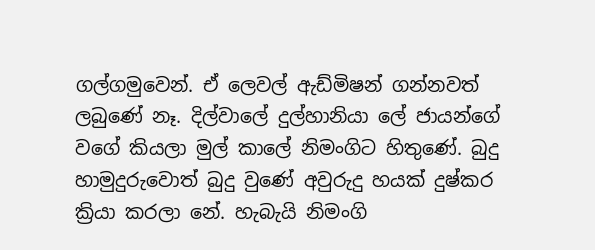ගල්ගමුවෙන්. ඒ ලෙවල් ඇඩ්මිෂන් ගන්නවත් ලබුණේ නෑ. දිල්වාලේ දුල්හානියා ලේ ජායන්ගේ වගේ කියලා මුල් කාලේ නිමංගිට හිතුණේ. බුදු හාමුදුරුවොත් බුදු වුණේ අවුරුදු හයක් දුෂ්කර ක්‍රියා කරලා නේ. හැබැයි නිමංගි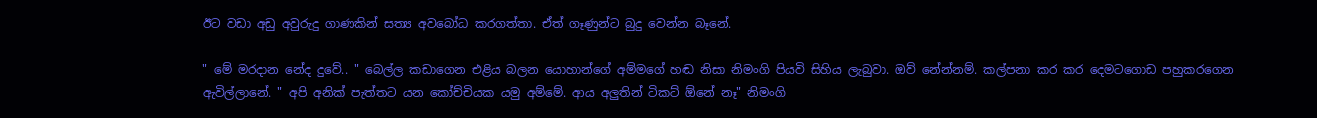ඊට වඩා අඩු අවුරුදු ගාණකින් සත්‍ය අවබෝධ කරගත්තා. ඒත් ගෑණුන්ට බුදු වෙන්න බෑනේ.

" මේ මරදාන නේද දුවේ.. " බෙල්ල කඩාගෙන එළිය බලන යොහාන්ගේ අම්මගේ හඬ නිසා නිමංගි පියවි සිහිය ලැබුවා. ඔව් නේන්නම්. කල්පනා කර කර දෙමටගොඩ පහුකරගෙන ඇවිල්ලානේ. " අපි අනික් පැත්තට යන කෝච්චියක යමු අම්මේ. ආය අලුතින් ටිකට් ඕනේ නෑ" නිමංගි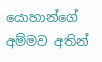යොහාන්ගේ අම්මව අතින්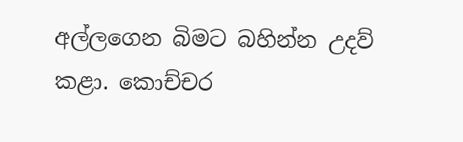අල්ලගෙන බිමට බහින්න උදව් කළා. කොච්චර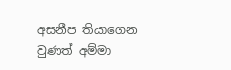අසනීප තියාගෙන වුණත් අම්මා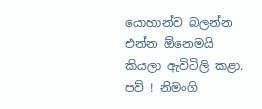යොහාන්ව බලන්න එන්න ඕනෙමයි කියලා ඇවිටිලි කළා. පව් ! නිමංගි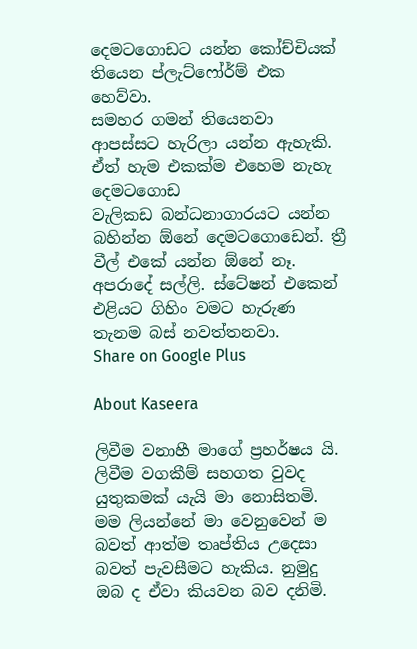දෙමටගොඩට යන්න කෝච්චියක් තියෙන ප්ලැට්ෆෝර්ම් එක හෙව්වා.
සමහර ගමන් තියෙනවා ආපස්සට හැරිලා යන්න ඇහැකි. ඒත් හැම එකක්ම එහෙම නැහැ
දෙමටගොඩ
වැලිකඩ බන්ධනාගාරයට යන්න බහින්න ඕනේ දෙමටගොඩෙන්. ත්‍රී වීල් එකේ යන්න ඕනේ නෑ. අපරාදේ සල්ලි. ස්ටේෂන් එකෙන් එළියට ගිහිං වමට හැරුණ තැනම බස් නවත්තනවා.
Share on Google Plus

About Kaseera

ලිවීම වනාහී මාගේ ප්‍රහර්ෂය යි. ලිවීම වගකීම් සහගත වුවද යුතුකමක් යැයි මා නොසිතමි. මම ලියන්නේ මා වෙනුවෙන් ම බවත් ආත්ම තෘප්තිය උදෙසා බවත් පැවසීමට හැකිය. නුමුදු ඔබ ද ඒවා කියවන බව දනිමි.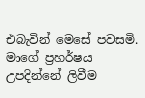එබැවින් මෙසේ පවසමි. මාගේ ප්‍රහර්ෂය උපදින්නේ ලිවීම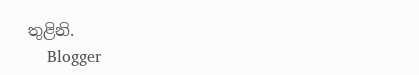තුළිනි.
    Blogger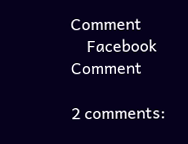Comment
    Facebook Comment

2 comments: